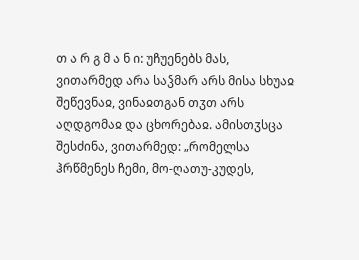თ ა რ გ მ ა ნ ი: უჩუენებს მას, ვითარმედ არა საჴმარ არს მისა სხუაჲ შეწევნაჲ, ვინაჲთგან თჳთ არს აღდგომაჲ და ცხორებაჲ. ამისთჳსცა შესძინა, ვითარმედ: „რომელსა ჰრწმენეს ჩემი, მო-ღათუ-კუდეს,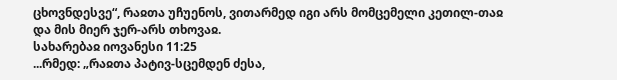ცხოვნდესვე“, რაჲთა უჩუენოს, ვითარმედ იგი არს მომცემელი კეთილ-თაჲ და მის მიერ ჯერ-არს თხოვაჲ.
სახარებაჲ იოვანესი 11:25
...რმედ: „რაჲთა პატივ-სცემდენ ძესა,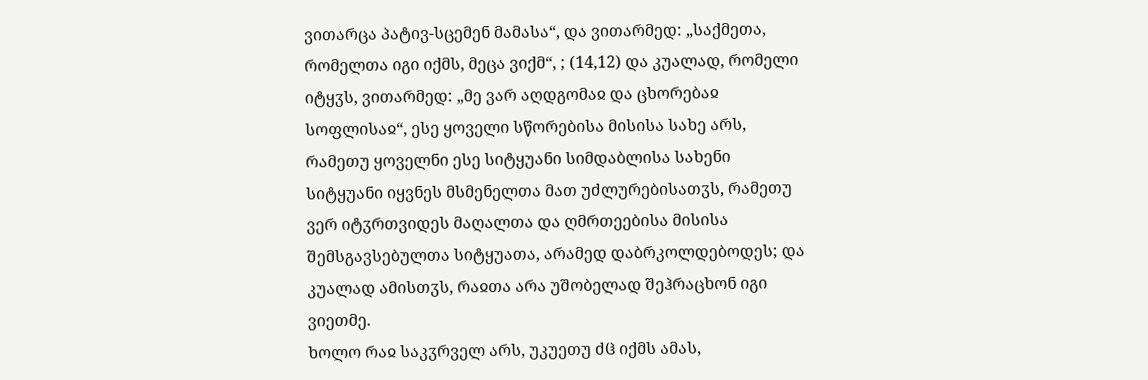ვითარცა პატივ-სცემენ მამასა“, და ვითარმედ: „საქმეთა, რომელთა იგი იქმს, მეცა ვიქმ“, ; (14,12) და კუალად, რომელი იტყჳს, ვითარმედ: „მე ვარ აღდგომაჲ და ცხორებაჲ სოფლისაჲ“, ესე ყოველი სწორებისა მისისა სახე არს, რამეთუ ყოველნი ესე სიტყუანი სიმდაბლისა სახენი სიტყუანი იყვნეს მსმენელთა მათ უძლურებისათჳს, რამეთუ ვერ იტჳრთვიდეს მაღალთა და ღმრთეებისა მისისა შემსგავსებულთა სიტყუათა, არამედ დაბრკოლდებოდეს; და კუალად ამისთჳს, რაჲთა არა უშობელად შეჰრაცხონ იგი ვიეთმე.
ხოლო რაჲ საკჳრველ არს, უკუეთუ ძჱ იქმს ამას,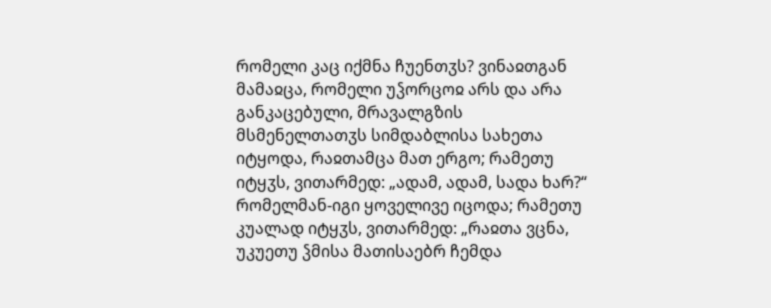რომელი კაც იქმნა ჩუენთჳს? ვინაჲთგან მამაჲცა, რომელი უჴორცოჲ არს და არა განკაცებული, მრავალგზის მსმენელთათჳს სიმდაბლისა სახეთა იტყოდა, რაჲთამცა მათ ერგო; რამეთუ იტყჳს, ვითარმედ: „ადამ, ადამ, სადა ხარ?“ რომელმან-იგი ყოველივე იცოდა; რამეთუ კუალად იტყჳს, ვითარმედ: „რაჲთა ვცნა, უკუეთუ ჴმისა მათისაებრ ჩემდა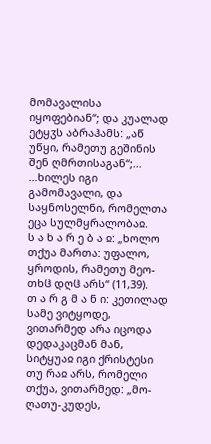მომავალისა იყოფებიან“; და კუალად ეტყჳს აბრაჰამს: „აწ უწყი, რამეთუ გეშინის შენ ღმრთისაგან“;...
...ხილეს იგი გამომავალი, და საყნოსელნი, რომელთა ეცა სულმყრალობაჲ.
ს ა ხ ა რ ე ბ ა ჲ: „ხოლო თქუა მართა: უფალო, ყროდის, რამეთუ მეო-თხჱ დღჱ არს“ (11,39).
თ ა რ გ მ ა ნ ი: კეთილად სამე ვიტყოდე, ვითარმედ არა იცოდა დედაკაცმან მან, სიტყუაჲ იგი ქრისტესი თუ რაჲ არს, რომელი თქუა, ვითარმედ: „მო-ღათუ-კუდეს,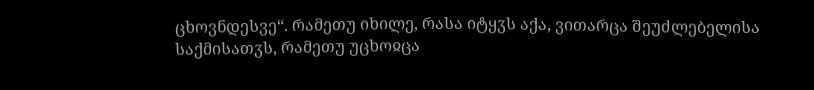ცხოვნდესვე“. რამეთუ იხილე, რასა იტყჳს აქა, ვითარცა შეუძლებელისა საქმისათჳს, რამეთუ უცხოჲცა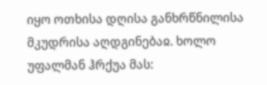იყო ოთხისა დღისა განხრწნილისა მკუდრისა აღდგინებაჲ. ხოლო უფალმან ჰრქუა მას: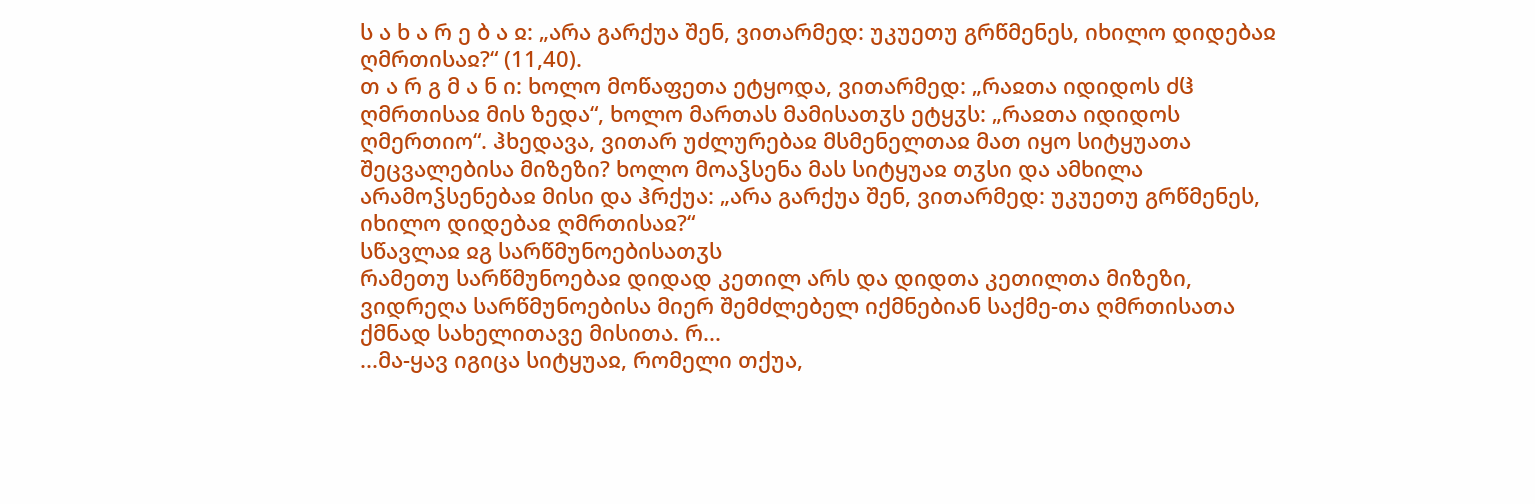ს ა ხ ა რ ე ბ ა ჲ: „არა გარქუა შენ, ვითარმედ: უკუეთუ გრწმენეს, იხილო დიდებაჲ ღმრთისაჲ?“ (11,40).
თ ა რ გ მ ა ნ ი: ხოლო მოწაფეთა ეტყოდა, ვითარმედ: „რაჲთა იდიდოს ძჱ ღმრთისაჲ მის ზედა“, ხოლო მართას მამისათჳს ეტყჳს: „რაჲთა იდიდოს ღმერთიო“. ჰხედავა, ვითარ უძლურებაჲ მსმენელთაჲ მათ იყო სიტყუათა შეცვალებისა მიზეზი? ხოლო მოაჴსენა მას სიტყუაჲ თჳსი და ამხილა არამოჴსენებაჲ მისი და ჰრქუა: „არა გარქუა შენ, ვითარმედ: უკუეთუ გრწმენეს, იხილო დიდებაჲ ღმრთისაჲ?“
სწავლაჲ ჲგ სარწმუნოებისათჳს
რამეთუ სარწმუნოებაჲ დიდად კეთილ არს და დიდთა კეთილთა მიზეზი, ვიდრეღა სარწმუნოებისა მიერ შემძლებელ იქმნებიან საქმე-თა ღმრთისათა ქმნად სახელითავე მისითა. რ...
...მა-ყავ იგიცა სიტყუაჲ, რომელი თქუა,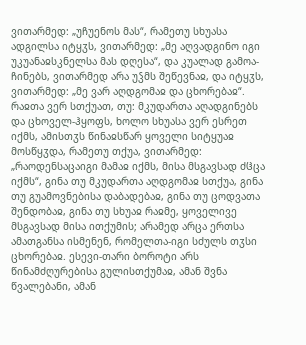ვითარმედ: „უჩუენოს მას“, რამეთუ სხუასა ადგილსა იტყჳს, ვითარმედ: „მე აღვადგინო იგი უკუანაჲსკნელსა მას დღესა“, და კუალად გამოა-ჩინებს, ვითარმედ არა უჴმს შეწევნაჲ, და იტყჳს, ვითარმედ: „მე ვარ აღდგომაჲ და ცხორებაჲ“. რაჲთა ვერ სთქუათ, თუ: მკუდართა აღადგინებს და ცხოველ-ჰყოფს, ხოლო სხუასა ვერ ესრეთ იქმს, ამისთჳს წინაჲსწარ ყოველი სიტყუაჲ მოსწყჳდა, რამეთუ თქუა, ვითარმედ: „რაოდენსაცაიგი მამაჲ იქმს, მისა მსგავსად ძჱცა იქმს“, გინა თუ მკუდართა აღდგომაჲ სთქუა, გინა თუ გუამოვნებისა დაბადებაჲ, გინა თუ ცოდვათა შენდობაჲ, გინა თუ სხუაჲ რაჲმე, ყოველივე მსგავსად მისა ითქუმის; არამედ არცა ერთსა ამათგანსა ისმენენ, რომელთა-იგი სძულს თჳსი ცხორებაჲ. ესევი-თარი ბოროტი არს წინამძღურებისა გულისთქუმაჲ, ამან შვნა წვალებანი, ამან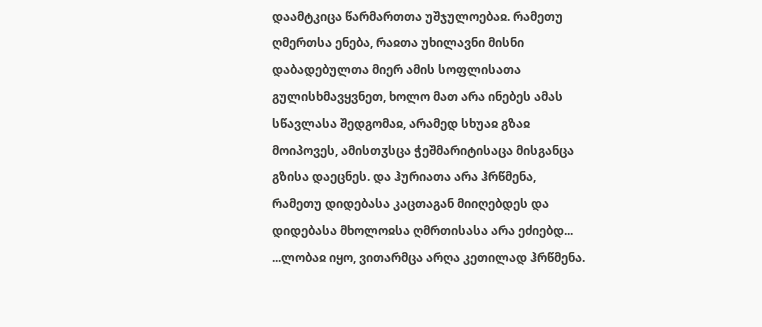დაამტკიცა წარმართთა უშჯულოებაჲ. რამეთუ ღმერთსა ენება, რაჲთა უხილავნი მისნი დაბადებულთა მიერ ამის სოფლისათა გულისხმავყვნეთ, ხოლო მათ არა ინებეს ამას სწავლასა შედგომაჲ, არამედ სხუაჲ გზაჲ მოიპოვეს, ამისთჳსცა ჭეშმარიტისაცა მისგანცა გზისა დაეცნეს. და ჰურიათა არა ჰრწმენა, რამეთუ დიდებასა კაცთაგან მიიღებდეს და დიდებასა მხოლოჲსა ღმრთისასა არა ეძიებდ...
...ლობაჲ იყო, ვითარმცა არღა კეთილად ჰრწმენა.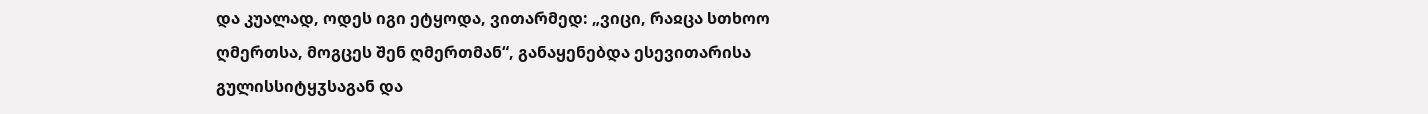და კუალად, ოდეს იგი ეტყოდა, ვითარმედ: „ვიცი, რაჲცა სთხოო ღმერთსა, მოგცეს შენ ღმერთმან“, განაყენებდა ესევითარისა გულისსიტყჳსაგან და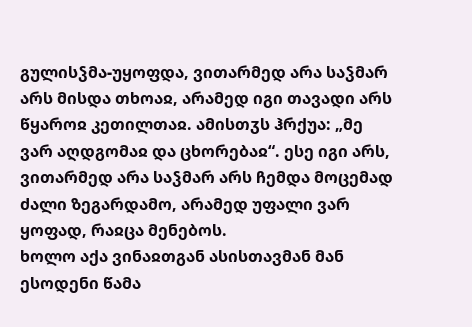გულისჴმა-უყოფდა, ვითარმედ არა საჴმარ არს მისდა თხოაჲ, არამედ იგი თავადი არს წყაროჲ კეთილთაჲ. ამისთჳს ჰრქუა: „მე ვარ აღდგომაჲ და ცხორებაჲ“. ესე იგი არს, ვითარმედ არა საჴმარ არს ჩემდა მოცემად ძალი ზეგარდამო, არამედ უფალი ვარ ყოფად, რაჲცა მენებოს.
ხოლო აქა ვინაჲთგან ასისთავმან მან ესოდენი წამა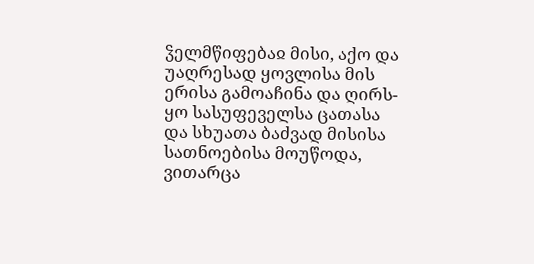ჴელმწიფებაჲ მისი, აქო და უაღრესად ყოვლისა მის ერისა გამოაჩინა და ღირს-ყო სასუფეველსა ცათასა და სხუათა ბაძვად მისისა სათნოებისა მოუწოდა, ვითარცა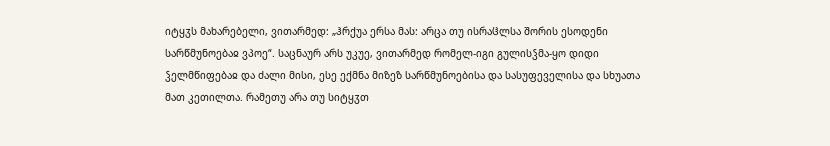იტყჳს მახარებელი, ვითარმედ: „ჰრქუა ერსა მას: არცა თუ ისრაჱლსა შორის ესოდენი სარწმუნოებაჲ ვპოე“. საცნაურ არს უკუე, ვითარმედ რომელ-იგი გულისჴმა-ყო დიდი ჴელმწიფებაჲ და ძალი მისი, ესე ექმნა მიზეზ სარწმუნოებისა და სასუფეველისა და სხუათა მათ კეთილთა. რამეთუ არა თუ სიტყჳთ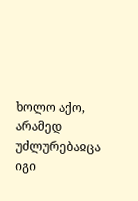ხოლო აქო, არამედ უძლურებაჲცა იგი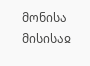მონისა მისისაჲ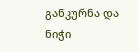განკურნა და ნიჭი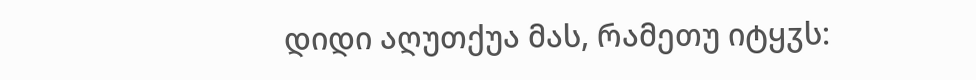დიდი აღუთქუა მას, რამეთუ იტყჳს: